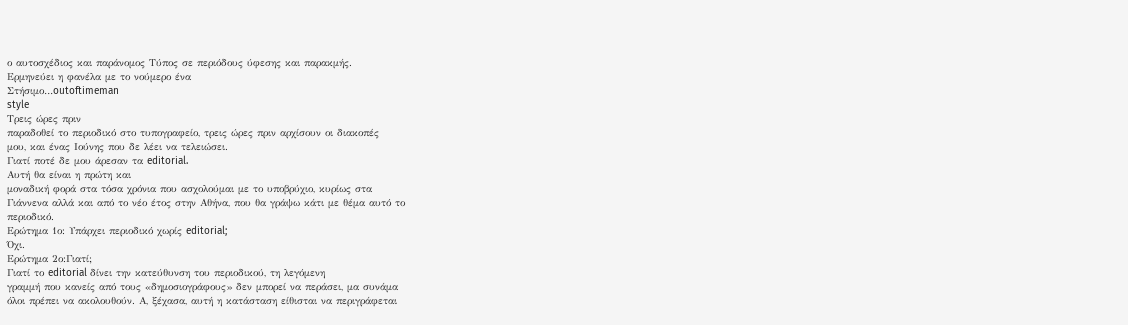ο αυτοσχέδιος και παράνομος Τύπος σε περιόδους ύφεσης και παρακμής.
Ερμηνεύει η φανέλα με το νούμερο ένα
Στήσιμο…outoftimeman
style
Τρεις ώρες πριν
παραδοθεί το περιοδικό στο τυπογραφείο, τρεις ώρες πριν αρχίσουν οι διακοπές
μου, και ένας Ιούνης που δε λέει να τελειώσει.
Γιατί ποτέ δε μου άρεσαν τα editorial.
Αυτή θα είναι η πρώτη και
μοναδική φορά στα τόσα χρόνια που ασχολούμαι με το υποβρύχιο, κυρίως στα
Γιάννενα αλλά και από το νέο έτος στην Αθήνα, που θα γράψω κάτι με θέμα αυτό το
περιοδικό.
Ερώτημα 1ο: Υπάρχει περιοδικό χωρίς editorial;
Όχι.
Ερώτημα 2ο:Γιατί;
Γιατί το editorial δίνει την κατεύθυνση του περιοδικού, τη λεγόμενη
γραμμή που κανείς από τους «δημοσιογράφους» δεν μπορεί να περάσει, μα συνάμα
όλοι πρέπει να ακολουθούν. Α, ξέχασα, αυτή η κατάσταση είθισται να περιγράφεται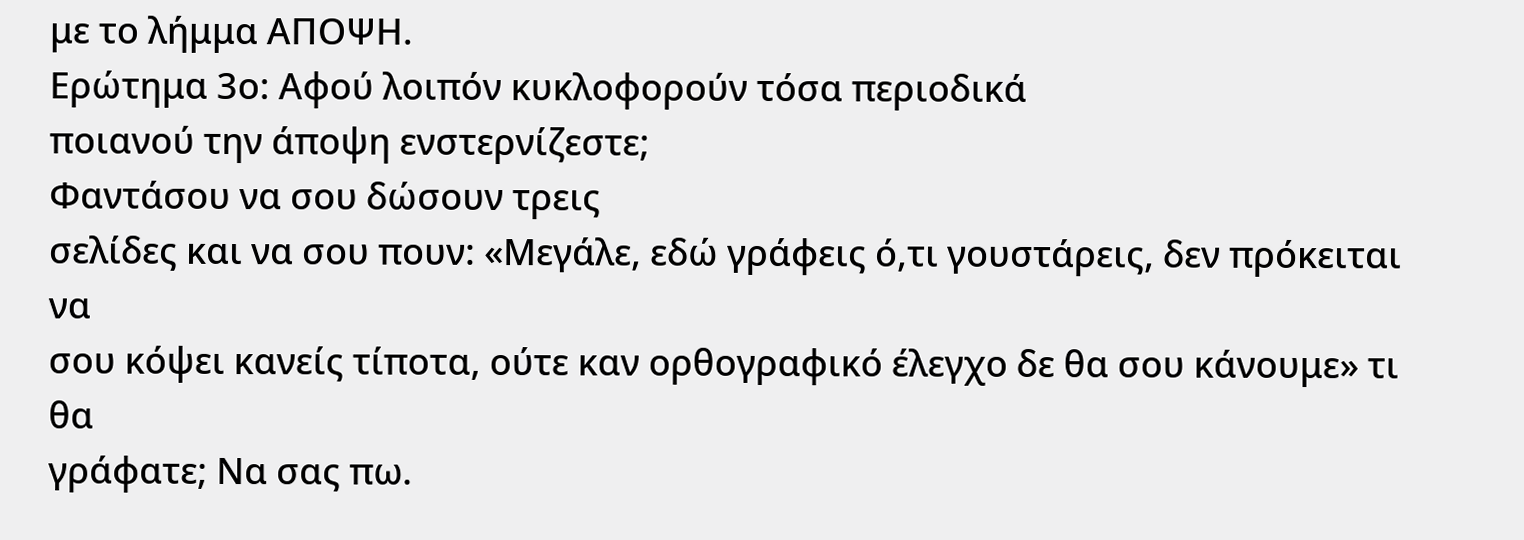με το λήμμα ΑΠΟΨΗ.
Ερώτημα 3ο: Αφού λοιπόν κυκλοφορούν τόσα περιοδικά
ποιανού την άποψη ενστερνίζεστε;
Φαντάσου να σου δώσουν τρεις
σελίδες και να σου πουν: «Μεγάλε, εδώ γράφεις ό,τι γουστάρεις, δεν πρόκειται να
σου κόψει κανείς τίποτα, ούτε καν ορθογραφικό έλεγχο δε θα σου κάνουμε» τι θα
γράφατε; Να σας πω.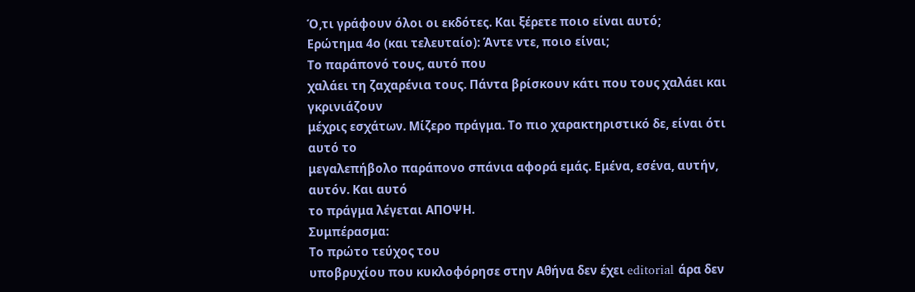Ό,τι γράφουν όλοι οι εκδότες. Και ξέρετε ποιο είναι αυτό;
Ερώτημα 4ο (και τελευταίο): Άντε ντε, ποιο είναι;
Το παράπονό τους, αυτό που
χαλάει τη ζαχαρένια τους. Πάντα βρίσκουν κάτι που τους χαλάει και γκρινιάζουν
μέχρις εσχάτων. Μίζερο πράγμα. Το πιο χαρακτηριστικό δε, είναι ότι αυτό το
μεγαλεπήβολο παράπονο σπάνια αφορά εμάς. Εμένα, εσένα, αυτήν, αυτόν. Και αυτό
το πράγμα λέγεται ΑΠΟΨΗ.
Συμπέρασμα:
Το πρώτο τεύχος του
υποβρυχίου που κυκλοφόρησε στην Αθήνα δεν έχει editorial άρα δεν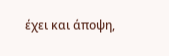έχει και άποψη,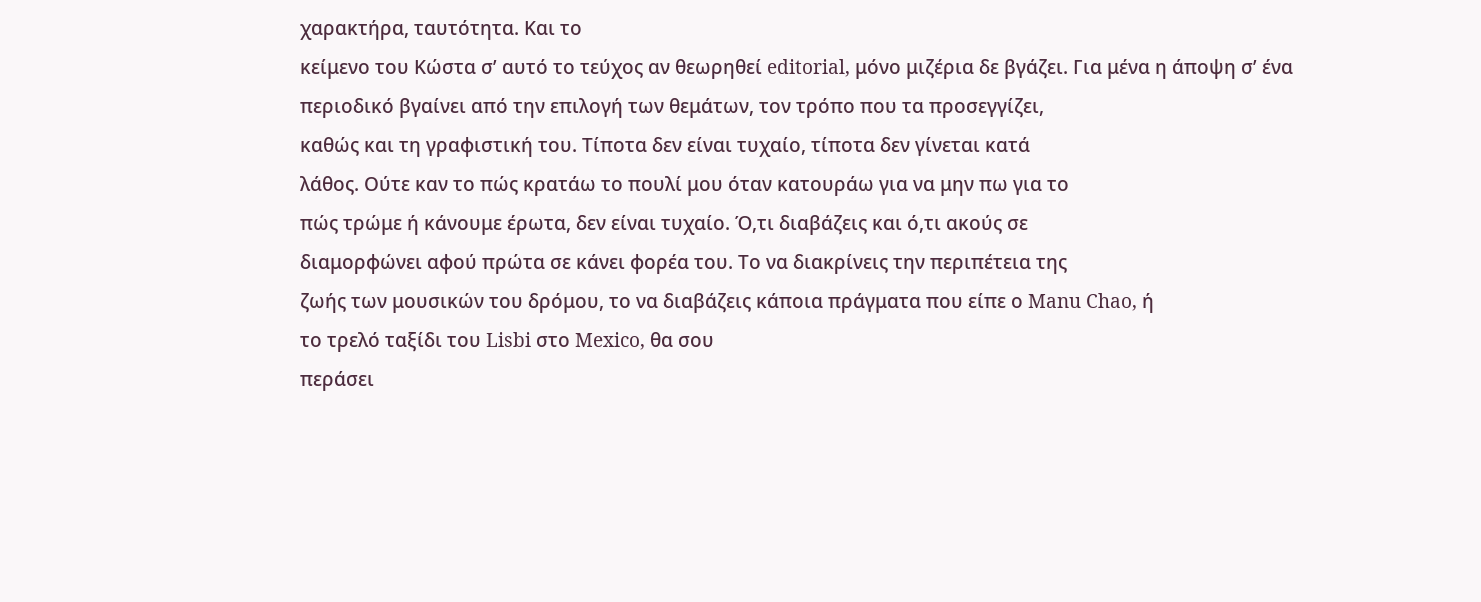χαρακτήρα, ταυτότητα. Και το
κείμενο του Κώστα σ’ αυτό το τεύχος αν θεωρηθεί editorial, μόνο μιζέρια δε βγάζει. Για μένα η άποψη σ’ ένα
περιοδικό βγαίνει από την επιλογή των θεμάτων, τον τρόπο που τα προσεγγίζει,
καθώς και τη γραφιστική του. Τίποτα δεν είναι τυχαίο, τίποτα δεν γίνεται κατά
λάθος. Ούτε καν το πώς κρατάω το πουλί μου όταν κατουράω για να μην πω για το
πώς τρώμε ή κάνουμε έρωτα, δεν είναι τυχαίο. Ό,τι διαβάζεις και ό,τι ακούς σε
διαμορφώνει αφού πρώτα σε κάνει φορέα του. Το να διακρίνεις την περιπέτεια της
ζωής των μουσικών του δρόμου, το να διαβάζεις κάποια πράγματα που είπε ο Manu Chao, ή
το τρελό ταξίδι του Lisbi στο Mexico, θα σου
περάσει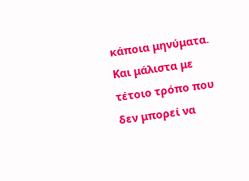κάποια μηνύματα. Και μάλιστα με τέτοιο τρόπο που δεν μπορεί να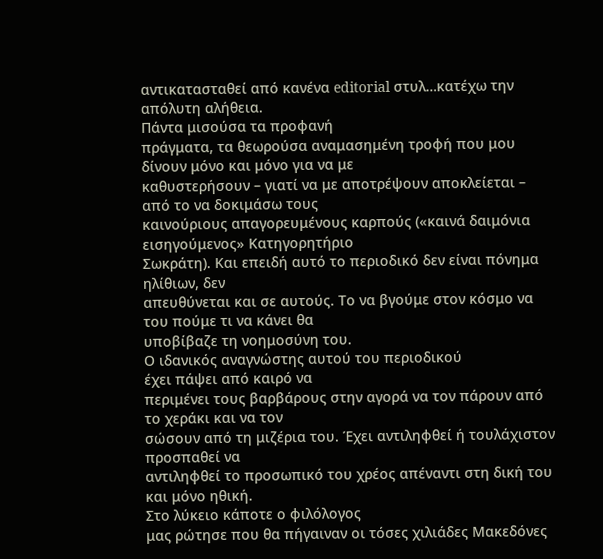αντικατασταθεί από κανένα editorial στυλ…κατέχω την απόλυτη αλήθεια.
Πάντα μισούσα τα προφανή
πράγματα, τα θεωρούσα αναμασημένη τροφή που μου δίνουν μόνο και μόνο για να με
καθυστερήσουν – γιατί να με αποτρέψουν αποκλείεται – από το να δοκιμάσω τους
καινούριους απαγορευμένους καρπούς («καινά δαιμόνια εισηγούμενος» Κατηγορητήριο
Σωκράτη). Και επειδή αυτό το περιοδικό δεν είναι πόνημα ηλίθιων, δεν
απευθύνεται και σε αυτούς. Το να βγούμε στον κόσμο να του πούμε τι να κάνει θα
υποβίβαζε τη νοημοσύνη του.
Ο ιδανικός αναγνώστης αυτού του περιοδικού
έχει πάψει από καιρό να
περιμένει τους βαρβάρους στην αγορά να τον πάρουν από το χεράκι και να τον
σώσουν από τη μιζέρια του. Έχει αντιληφθεί ή τουλάχιστον προσπαθεί να
αντιληφθεί το προσωπικό του χρέος απέναντι στη δική του και μόνο ηθική.
Στο λύκειο κάποτε ο φιλόλογος
μας ρώτησε που θα πήγαιναν οι τόσες χιλιάδες Μακεδόνες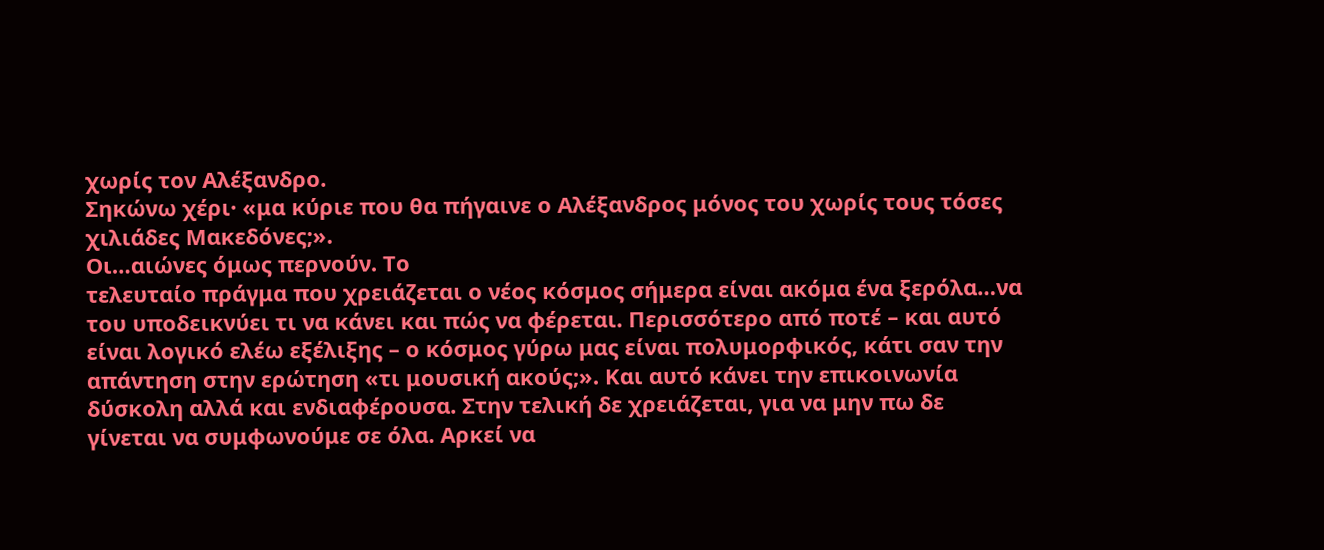χωρίς τον Αλέξανδρο.
Σηκώνω χέρι· «μα κύριε που θα πήγαινε ο Αλέξανδρος μόνος του χωρίς τους τόσες
χιλιάδες Μακεδόνες;».
Οι…αιώνες όμως περνούν. Το
τελευταίο πράγμα που χρειάζεται ο νέος κόσμος σήμερα είναι ακόμα ένα ξερόλα…να
του υποδεικνύει τι να κάνει και πώς να φέρεται. Περισσότερο από ποτέ – και αυτό
είναι λογικό ελέω εξέλιξης – ο κόσμος γύρω μας είναι πολυμορφικός, κάτι σαν την
απάντηση στην ερώτηση «τι μουσική ακούς;». Και αυτό κάνει την επικοινωνία
δύσκολη αλλά και ενδιαφέρουσα. Στην τελική δε χρειάζεται, για να μην πω δε
γίνεται να συμφωνούμε σε όλα. Αρκεί να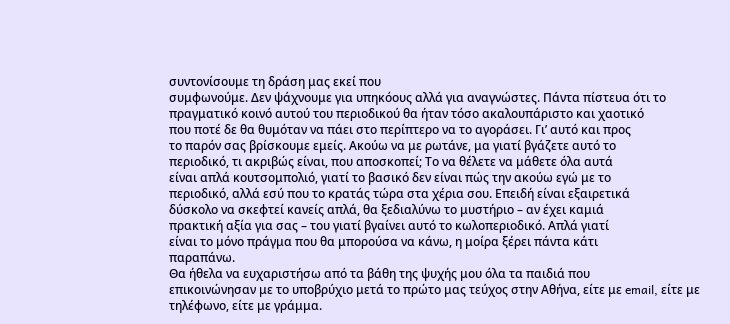συντονίσουμε τη δράση μας εκεί που
συμφωνούμε. Δεν ψάχνουμε για υπηκόους αλλά για αναγνώστες. Πάντα πίστευα ότι το
πραγματικό κοινό αυτού του περιοδικού θα ήταν τόσο ακαλουπάριστο και χαοτικό
που ποτέ δε θα θυμόταν να πάει στο περίπτερο να το αγοράσει. Γι’ αυτό και προς
το παρόν σας βρίσκουμε εμείς. Ακούω να με ρωτάνε, μα γιατί βγάζετε αυτό το
περιοδικό, τι ακριβώς είναι, που αποσκοπεί; Το να θέλετε να μάθετε όλα αυτά
είναι απλά κουτσομπολιό, γιατί το βασικό δεν είναι πώς την ακούω εγώ με το
περιοδικό, αλλά εσύ που το κρατάς τώρα στα χέρια σου. Επειδή είναι εξαιρετικά
δύσκολο να σκεφτεί κανείς απλά, θα ξεδιαλύνω το μυστήριο – αν έχει καμιά
πρακτική αξία για σας – του γιατί βγαίνει αυτό το κωλοπεριοδικό. Απλά γιατί
είναι το μόνο πράγμα που θα μπορούσα να κάνω, η μοίρα ξέρει πάντα κάτι
παραπάνω.
Θα ήθελα να ευχαριστήσω από τα βάθη της ψυχής μου όλα τα παιδιά που
επικοινώνησαν με το υποβρύχιο μετά το πρώτο μας τεύχος στην Αθήνα, είτε με email, είτε με τηλέφωνο, είτε με γράμμα.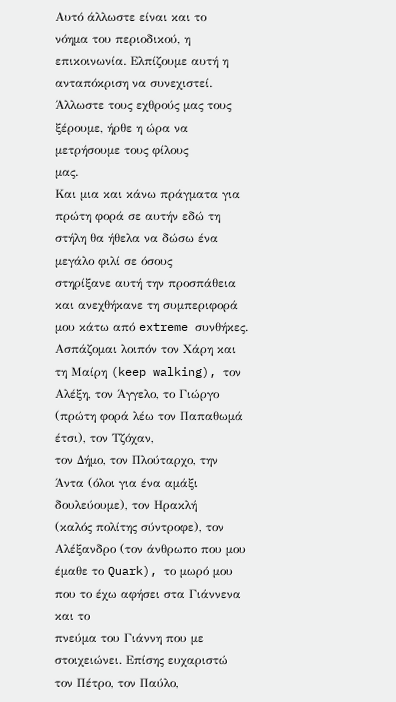Αυτό άλλωστε είναι και το
νόημα του περιοδικού, η επικοινωνία. Ελπίζουμε αυτή η ανταπόκριση να συνεχιστεί.
Άλλωστε τους εχθρούς μας τους ξέρουμε, ήρθε η ώρα να μετρήσουμε τους φίλους
μας.
Και μια και κάνω πράγματα για
πρώτη φορά σε αυτήν εδώ τη στήλη θα ήθελα να δώσω ένα μεγάλο φιλί σε όσους
στηρίξανε αυτή την προσπάθεια και ανεχθήκανε τη συμπεριφορά μου κάτω από extreme συνθήκες.
Ασπάζομαι λοιπόν τον Χάρη και τη Μαίρη (keep walking), τον
Αλέξη, τον Άγγελο, το Γιώργο (πρώτη φορά λέω τον Παπαθωμά έτσι), τον Τζόχαν,
τον Δήμο, τον Πλούταρχο, την Άντα (όλοι για ένα αμάξι δουλεύουμε), τον Ηρακλή
(καλός πολίτης σύντροφε), τον Αλέξανδρο (τον άνθρωπο που μου έμαθε το Quark), το μωρό μου που το έχω αφήσει στα Γιάννενα και το
πνεύμα του Γιάννη που με στοιχειώνει. Επίσης ευχαριστώ τον Πέτρο, τον Παύλο,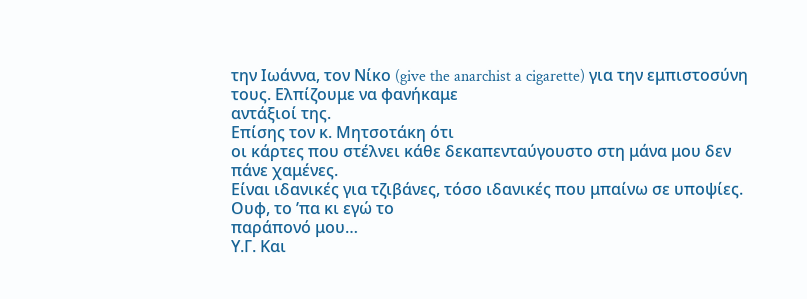την Ιωάννα, τον Νίκο (give the anarchist a cigarette) για την εμπιστοσύνη τους. Ελπίζουμε να φανήκαμε
αντάξιοί της.
Επίσης τον κ. Μητσοτάκη ότι
οι κάρτες που στέλνει κάθε δεκαπενταύγουστο στη μάνα μου δεν πάνε χαμένες.
Είναι ιδανικές για τζιβάνες, τόσο ιδανικές που μπαίνω σε υποψίες.
Ουφ, το ’πα κι εγώ το
παράπονό μου…
Υ.Γ. Και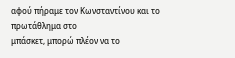αφού πήραμε τον Κωνσταντίνου και το πρωτάθλημα στο
μπάσκετ, μπορώ πλέον να το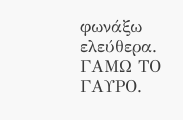φωνάξω ελεύθερα. ΓΑΜΩ ΤΟ ΓΑΥΡΟ.